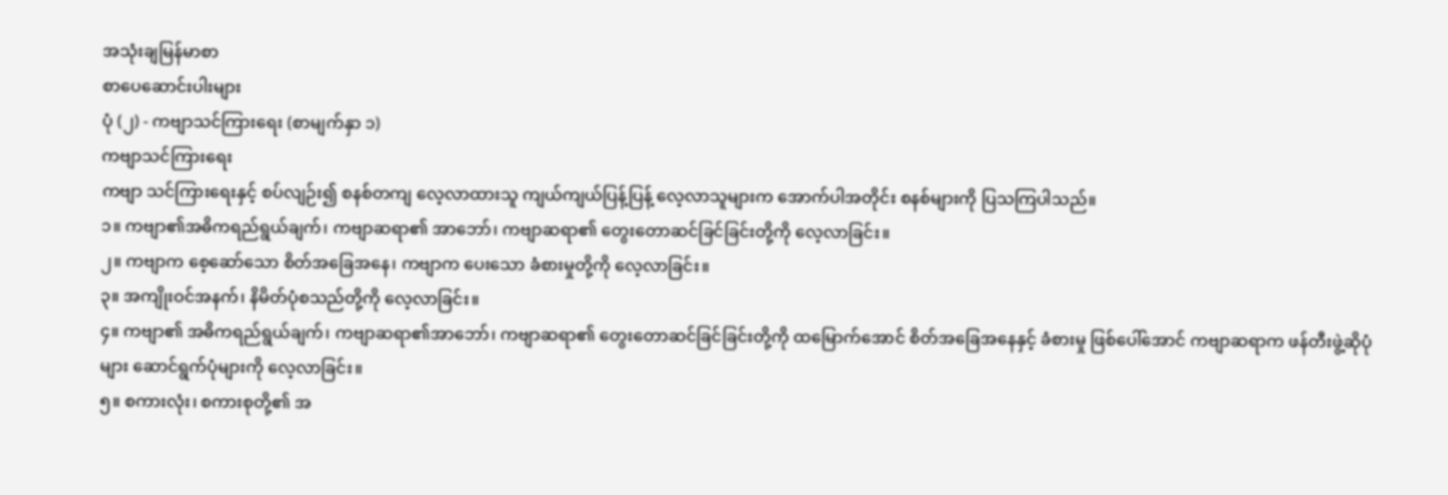အသုံးချမြန်မာစာ
စာပေဆောင်းပါးများ
ပုံ (၂) - ကဗျာသင်ကြားရေး (စာမျက်နှာ ၁)
ကဗျာသင်ကြားရေး
ကဗျာ သင်ကြားရေးနှင့် စပ်လျဉ်း၍ စနစ်တကျ လေ့လာထားသူ ကျယ်ကျယ်ပြန့်ပြန့် လေ့လာသူများက အောက်ပါအတိုင်း စနစ်များကို ပြသကြပါသည်။
၁။ ကဗျာ၏အဓိကရည်ရွယ်ချက်၊ ကဗျာဆရာ၏ အာဘော်၊ ကဗျာဆရာ၏ တွေးတောဆင်ခြင်ခြင်းတို့ကို လေ့လာခြင်း။
၂။ ကဗျာက စေ့ဆော်သော စိတ်အခြေအနေ၊ ကဗျာက ပေးသော ခံစားမှုတို့ကို လေ့လာခြင်း။
၃။ အကျိုးဝင်အနက်၊ နိမိတ်ပုံစသည်တို့ကို လေ့လာခြင်း။
၄။ ကဗျာ၏ အဓိကရည်ရွယ်ချက်၊ ကဗျာဆရာ၏အာဘော်၊ ကဗျာဆရာ၏ တွေးတောဆင်ခြင်ခြင်းတို့ကို ထမြောက်အောင် စိတ်အခြေအနေနှင့် ခံစားမှု ဖြစ်ပေါ်အောင် ကဗျာဆရာက ဖန်တီးဖွဲ့ဆိုပုံများ ဆောင်ရွက်ပုံများကို လေ့လာခြင်း။
၅။ စကားလုံး၊ စကားစုတို့၏ အ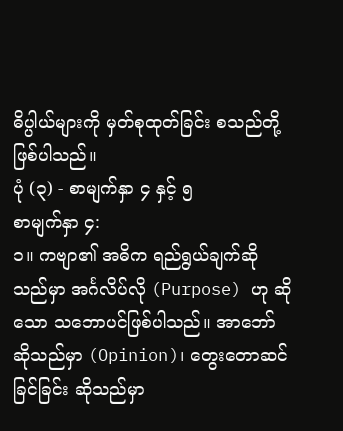ဓိပ္ပါယ်များကို မှတ်စုထုတ်ခြင်း စသည်တို့ဖြစ်ပါသည်။
ပုံ (၃) - စာမျက်နှာ ၄ နှင့် ၅
စာမျက်နှာ ၄:
၁။ ကဗျာ၏ အဓိက ရည်ရွယ်ချက်ဆိုသည်မှာ အင်္ဂလိပ်လို (Purpose) ဟု ဆိုသော သဘောပင်ဖြစ်ပါသည်။ အာဘော် ဆိုသည်မှာ (Opinion)၊ တွေးတောဆင်ခြင်ခြင်း ဆိုသည်မှာ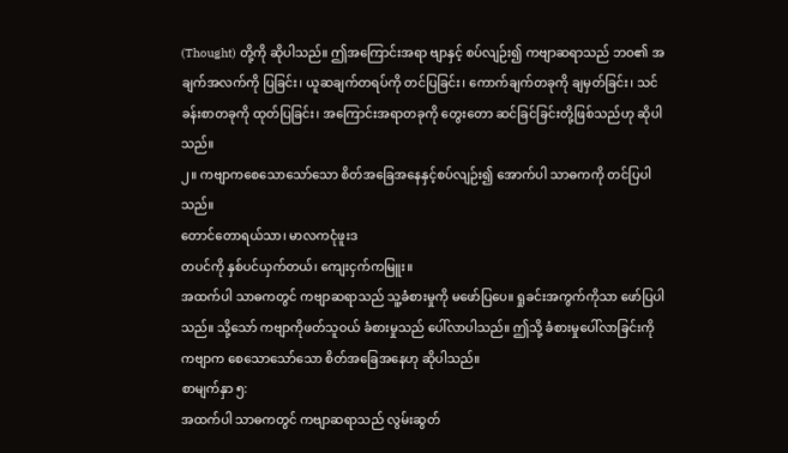(Thought) တို့ကို ဆိုပါသည်။ ဤအကြောင်းအရာ ဗျာနှင့် စပ်လျဉ်း၍ ကဗျာဆရာသည် ဘဝ၏ အချက်အလက်ကို ပြခြင်း၊ ယူဆချက်တရပ်ကို တင်ပြခြင်း၊ ကောက်ချက်တခုကို ချမှတ်ခြင်း၊ သင်ခန်းစာတခုကို ထုတ်ပြခြင်း၊ အကြောင်းအရာတခုကို တွေးတော ဆင်ခြင်ခြင်းတို့ဖြစ်သည်ဟု ဆိုပါသည်။
၂။ ကဗျာကစေသောသော်သော စိတ်အခြေအနေနှင့်စပ်လျဉ်း၍ အောက်ပါ သာဓကကို တင်ပြပါသည်။
တောင်တောရယ်သာ၊ မာလကငုံဖူးဒ
တပင်ကို နှစ်ပင်ယှက်တယ်၊ ကျေးငှက်ကမြူး။
အထက်ပါ သာဓကတွင် ကဗျာဆရာသည် သူ့ခံစားမှုကို မဖော်ပြပေ။ ရှုခင်းအကွက်ကိုသာ ဖော်ပြပါသည်။ သို့သော် ကဗျာကိုဖတ်သူဝယ် ခံစားမှုသည် ပေါ်လာပါသည်။ ဤသို့ ခံစားမှုပေါ်လာခြင်းကို ကဗျာက စေသောသော်သော စိတ်အခြေအနေဟု ဆိုပါသည်။
စာမျက်နှာ ၅:
အထက်ပါ သာဓကတွင် ကဗျာဆရာသည် လွမ်းဆွတ်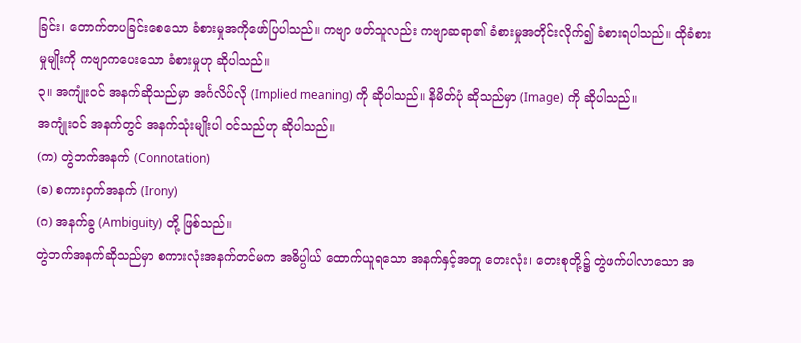ခြင်း၊ တောက်တပခြင်းစေသော ခံစားမှုအကိုဖော်ပြပါသည်။ ကဗျာ ဖတ်သူလည်း ကဗျာဆရာ၏ ခံစားမှုအတိုင်းလိုက်၍ ခံစားရပါသည်။ ထိုခံစားမှုမျိုးကို ကဗျာကပေးသော ခံစားမှုဟု ဆိုပါသည်။
၃။ အကျုံးဝင် အနက်ဆိုသည်မှာ အင်္ဂလိပ်လို (Implied meaning) ကို ဆိုပါသည်။ နိမိတ်ပုံ ဆိုသည်မှာ (Image) ကို ဆိုပါသည်။
အကျုံးဝင် အနက်တွင် အနက်သုံးမျိုးပါ ဝင်သည်ဟု ဆိုပါသည်။
(က) တွဲဘက်အနက် (Connotation)
(ခ) စကားဝှက်အနက် (Irony)
(ဂ) အနက်ခွ (Ambiguity) တို့ ဖြစ်သည်။
တွဲဘက်အနက်ဆိုသည်မှာ စကားလုံးအနက်တင်မက အဓိပ္ပါယ် ထောက်ယူရသော အနက်နှင့်အတူ တေးလုံး၊ တေးစုတို့၌ တွဲဖက်ပါလာသော အ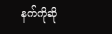နက်ကိုဆို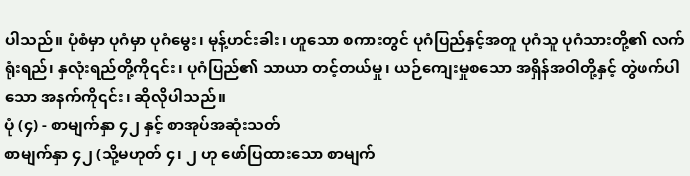ပါသည်။ ပုံစံမှာ ပုဂံမှာ ပုဂံမွေး၊ မုန့်ဟင်းခါး၊ ဟူသော စကားတွင် ပုဂံပြည်နှင့်အတူ ပုဂံသူ ပုဂံသားတို့၏ လက်ရုံးရည်၊ နှလုံးရည်တို့ကို၎င်း၊ ပုဂံပြည်၏ သာယာ တင့်တယ်မှု၊ ယဉ်ကျေးမှုစသော အရှိန်အဝါတို့နှင့် တွဲဖက်ပါသော အနက်ကို၎င်း၊ ဆိုလိုပါသည်။
ပုံ (၄) - စာမျက်နှာ ၄၂ နှင့် စာအုပ်အဆုံးသတ်
စာမျက်နှာ ၄၂ (သို့မဟုတ် ၄၊ ၂ ဟု ဖော်ပြထားသော စာမျက်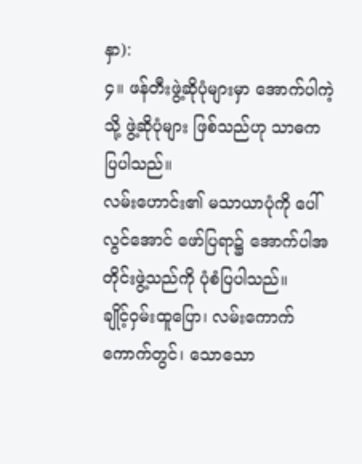နှာ):
၄။ ဖန်တီးဖွဲ့ဆိုပုံများမှာ အောက်ပါကဲ့သို့ ဖွဲ့ဆိုပုံများ ဖြစ်သည်ဟု သာဓက ပြပါသည်။
လမ်းဟောင်း၏ မသာယာပုံကို ပေါ်လွင်အောင် ဖော်ပြရာ၌ အောက်ပါအတိုင်းဖွဲ့သည်ကို ပုံစံပြပါသည်။
ချိုင့်ဝှမ်းထူပြော၊ လမ်းကောက်ကောက်တွင်၊ သောသော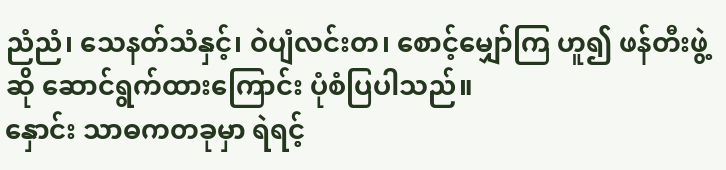ညံညံ၊ သေနတ်သံနှင့်၊ ဝဲပျံလင်းတ၊ စောင့်မျှော်ကြ ဟူ၍ ဖန်တီးဖွဲ့ဆို ဆောင်ရွက်ထားကြောင်း ပုံစံပြပါသည်။
နှောင်း သာဓကတခုမှာ ရဲရင့်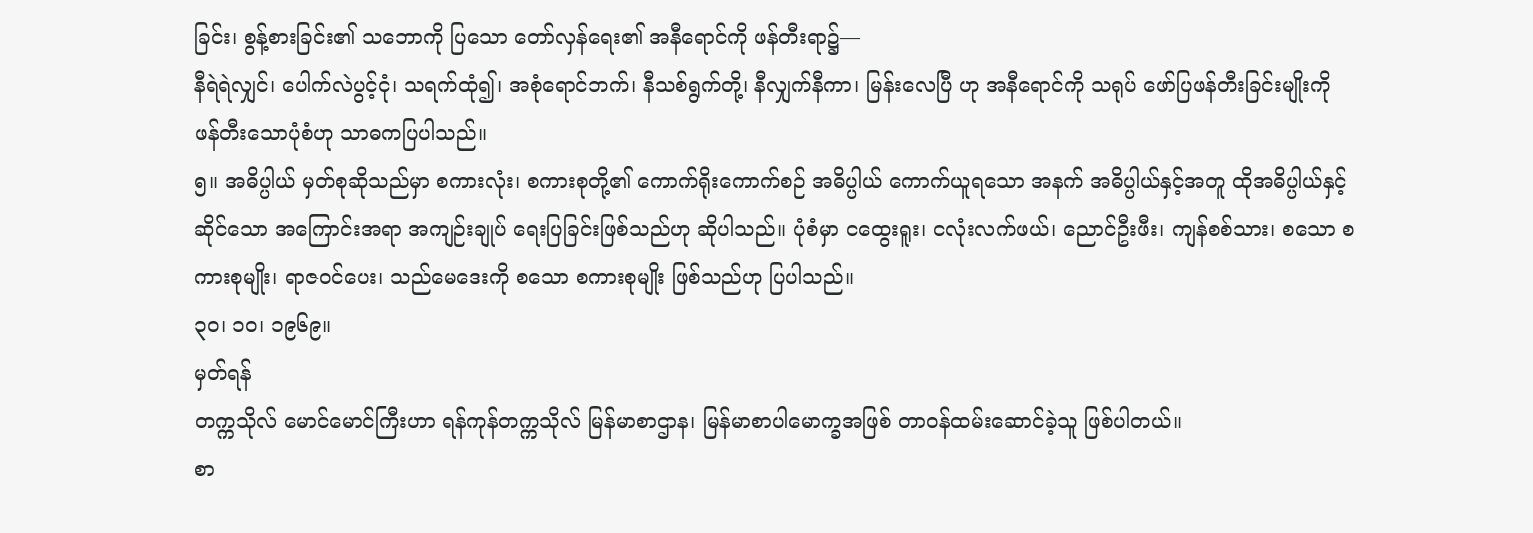ခြင်း၊ စွန့်စားခြင်း၏ သဘောကို ပြသော တော်လှန်ရေး၏ အနီရောင်ကို ဖန်တီးရာ၌—
နီရဲရဲလျှင်၊ ပေါက်လဲပွင့်ငုံ၊ သရက်ထုံ၍၊ အစုံရောင်ဘက်၊ နီသစ်ရွက်တို့၊ နီလျှက်နီကာ၊ မြန်းလေပြီ ဟု အနီရောင်ကို သရုပ် ဖော်ပြဖန်တီးခြင်းမျိုးကို ဖန်တီးသောပုံစံဟု သာဓကပြပါသည်။
၅။ အဓိပ္ပါယ် မှတ်စုဆိုသည်မှာ စကားလုံး၊ စကားစုတို့၏ ကောက်ရိုးကောက်စဉ် အဓိပ္ပါယ် ကောက်ယူရသော အနက် အဓိပ္ပါယ်နှင့်အတူ ထိုအဓိပ္ပါယ်နှင့် ဆိုင်သော အကြောင်းအရာ အကျဉ်းချုပ် ရေးပြခြင်းဖြစ်သည်ဟု ဆိုပါသည်။ ပုံစံမှာ ငထွေးရူး၊ ငလုံးလက်ဖယ်၊ ညောင်ဦးဖီး၊ ကျန်စစ်သား၊ စသော စကားစုမျိုး၊ ရာဇဝင်ပေး၊ သည်မေဒေးကို စသော စကားစုမျိုး ဖြစ်သည်ဟု ပြပါသည်။
၃၀၊ ၁၀၊ ၁၉၆၉။
မှတ်ရန်
တက္ကသိုလ် မောင်မောင်ကြီးဟာ ရန်ကုန်တက္ကသိုလ် မြန်မာစာဌာန၊ မြန်မာစာပါမောက္ခအဖြစ် တာဝန်ထမ်းဆောင်ခဲ့သူ ဖြစ်ပါတယ်။
စာ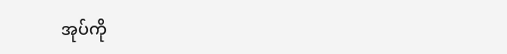အုပ်ကို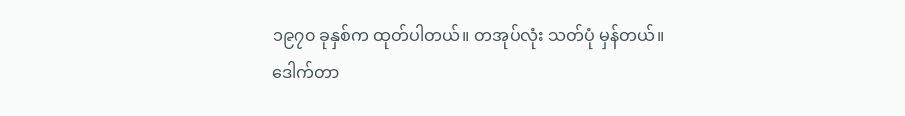၁၉၇၀ ခုနှစ်က ထုတ်ပါတယ်။ တအုပ်လုံး သတ်ပုံ မှန်တယ်။
ဒေါက်တာ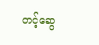တင့်ဆွေ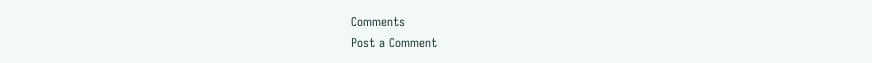Comments
Post a Comment